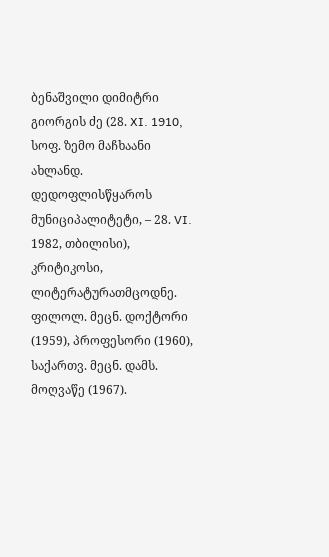ბენაშვილი დიმიტრი გიორგის ძე (28. XI. 1910, სოფ. ზემო მაჩხაანი ახლანდ. დედოფლისწყაროს მუნიციპალიტეტი, – 28. VI. 1982, თბილისი), კრიტიკოსი, ლიტერატურათმცოდნე. ფილოლ. მეცნ. დოქტორი (1959), პროფესორი (1960), საქართვ. მეცნ. დამს. მოღვაწე (1967).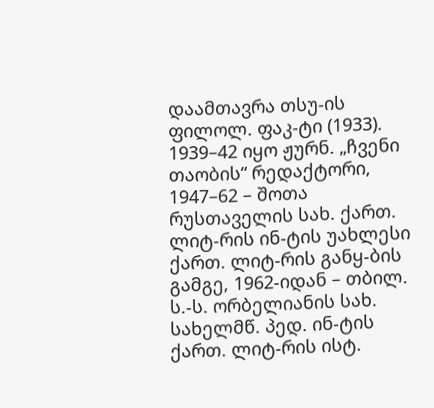დაამთავრა თსუ-ის ფილოლ. ფაკ-ტი (1933). 1939–42 იყო ჟურნ. „ჩვენი თაობის“ რედაქტორი, 1947–62 – შოთა რუსთაველის სახ. ქართ. ლიტ-რის ინ-ტის უახლესი ქართ. ლიტ-რის განყ-ბის გამგე, 1962-იდან – თბილ. ს.-ს. ორბელიანის სახ. სახელმწ. პედ. ინ-ტის ქართ. ლიტ-რის ისტ.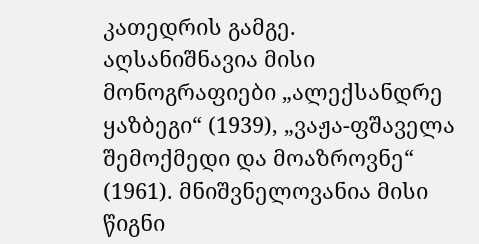კათედრის გამგე.
აღსანიშნავია მისი მონოგრაფიები „ალექსანდრე ყაზბეგი“ (1939), „ვაჟა-ფშაველა შემოქმედი და მოაზროვნე“ (1961). მნიშვნელოვანია მისი წიგნი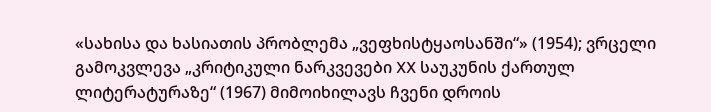«სახისა და ხასიათის პრობლემა „ვეფხისტყაოსანში“» (1954); ვრცელი გამოკვლევა „კრიტიკული ნარკვევები XX საუკუნის ქართულ ლიტერატურაზე“ (1967) მიმოიხილავს ჩვენი დროის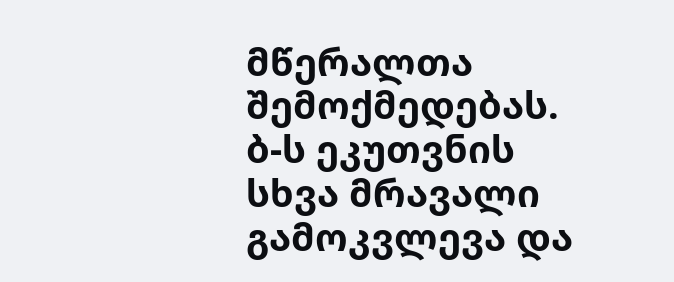მწერალთა შემოქმედებას. ბ-ს ეკუთვნის სხვა მრავალი გამოკვლევა და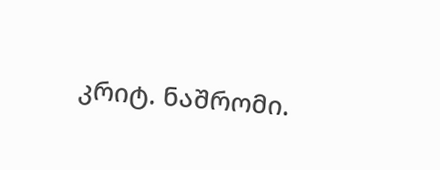კრიტ. ნაშრომი.